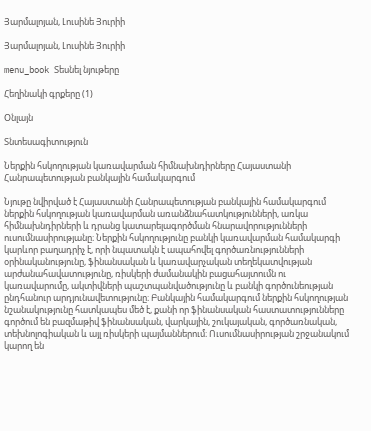Յարմալոյան, Լուսինե Յուրիի

Յարմալոյան, Լուսինե Յուրիի

menu_book Տեսնել նյութերը

Հեղինակի գրքերը (1)

Օնլայն

Տնտեսագիտություն

Ներքին հսկողության կառավարման հիմնախնդիրները Հայաստանի Հանրապետության բանկային համակարգում

Նյութը նվիրված է Հայաստանի Հանրապետության բանկային համակարգում ներքին հսկողության կառավարման առանձնահատկությունների, առկա հիմնախնդիրների և դրանց կատարելագործման հնարավորությունների ուսումնասիրությանը։ Ներքին հսկողությունը բանկի կառավարման համակարգի կարևոր բաղադրիչ է, որի նպատակն է ապահովել գործառնությունների օրինականությունը, ֆինանսական և կառավարչական տեղեկատվության արժանահավատությունը, ռիսկերի ժամանակին բացահայտումն ու կառավարումը, ակտիվների պաշտպանվածությունը և բանկի գործունեության ընդհանուր արդյունավետությունը։ Բանկային համակարգում ներքին հսկողության նշանակությունը հատկապես մեծ է, քանի որ ֆինանսական հաստատությունները գործում են բազմաթիվ ֆինանսական, վարկային, շուկայական, գործառնական, տեխնոլոգիական և այլ ռիսկերի պայմաններում։ Ուսումնասիրության շրջանակում կարող են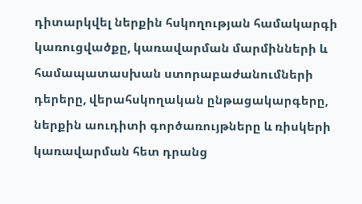դիտարկվել ներքին հսկողության համակարգի կառուցվածքը, կառավարման մարմինների և համապատասխան ստորաբաժանումների դերերը, վերահսկողական ընթացակարգերը, ներքին աուդիտի գործառույթները և ռիսկերի կառավարման հետ դրանց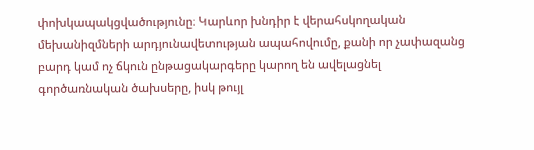փոխկապակցվածությունը։ Կարևոր խնդիր է վերահսկողական մեխանիզմների արդյունավետության ապահովումը, քանի որ չափազանց բարդ կամ ոչ ճկուն ընթացակարգերը կարող են ավելացնել գործառնական ծախսերը, իսկ թույլ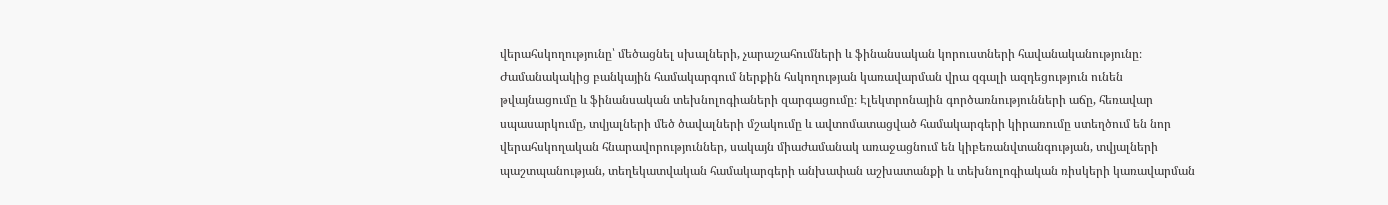վերահսկողությունը՝ մեծացնել սխալների, չարաշահումների և ֆինանսական կորուստների հավանականությունը։ Ժամանակակից բանկային համակարգում ներքին հսկողության կառավարման վրա զգալի ազդեցություն ունեն թվայնացումը և ֆինանսական տեխնոլոգիաների զարգացումը։ Էլեկտրոնային գործառնությունների աճը, հեռավար սպասարկումը, տվյալների մեծ ծավալների մշակումը և ավտոմատացված համակարգերի կիրառումը ստեղծում են նոր վերահսկողական հնարավորություններ, սակայն միաժամանակ առաջացնում են կիբեռանվտանգության, տվյալների պաշտպանության, տեղեկատվական համակարգերի անխափան աշխատանքի և տեխնոլոգիական ռիսկերի կառավարման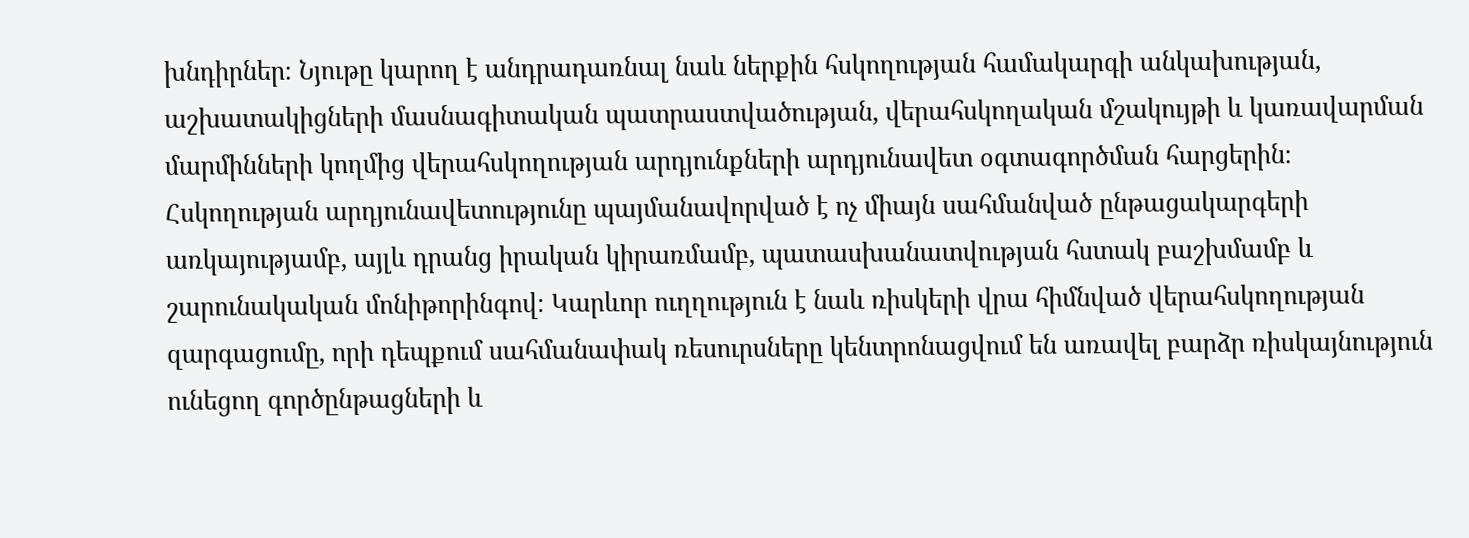խնդիրներ։ Նյութը կարող է անդրադառնալ նաև ներքին հսկողության համակարգի անկախության, աշխատակիցների մասնագիտական պատրաստվածության, վերահսկողական մշակույթի և կառավարման մարմինների կողմից վերահսկողության արդյունքների արդյունավետ օգտագործման հարցերին։ Հսկողության արդյունավետությունը պայմանավորված է ոչ միայն սահմանված ընթացակարգերի առկայությամբ, այլև դրանց իրական կիրառմամբ, պատասխանատվության հստակ բաշխմամբ և շարունակական մոնիթորինգով։ Կարևոր ուղղություն է նաև ռիսկերի վրա հիմնված վերահսկողության զարգացումը, որի դեպքում սահմանափակ ռեսուրսները կենտրոնացվում են առավել բարձր ռիսկայնություն ունեցող գործընթացների և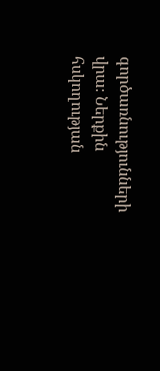գործառնությունների վրա։ Ներքին հսկողության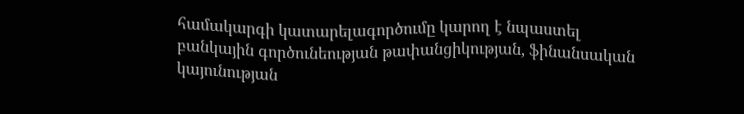համակարգի կատարելագործումը կարող է նպաստել բանկային գործունեության թափանցիկության, ֆինանսական կայունության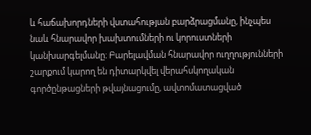և հաճախորդների վստահության բարձրացմանը, ինչպես նաև հնարավոր խախտումների ու կորուստների կանխարգելմանը։ Բարելավման հնարավոր ուղղությունների շարքում կարող են դիտարկվել վերահսկողական գործընթացների թվայնացումը, ավտոմատացված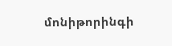մոնիթորինգի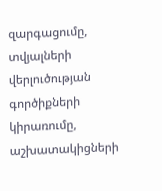զարգացումը, տվյալների վերլուծության գործիքների կիրառումը, աշխատակիցների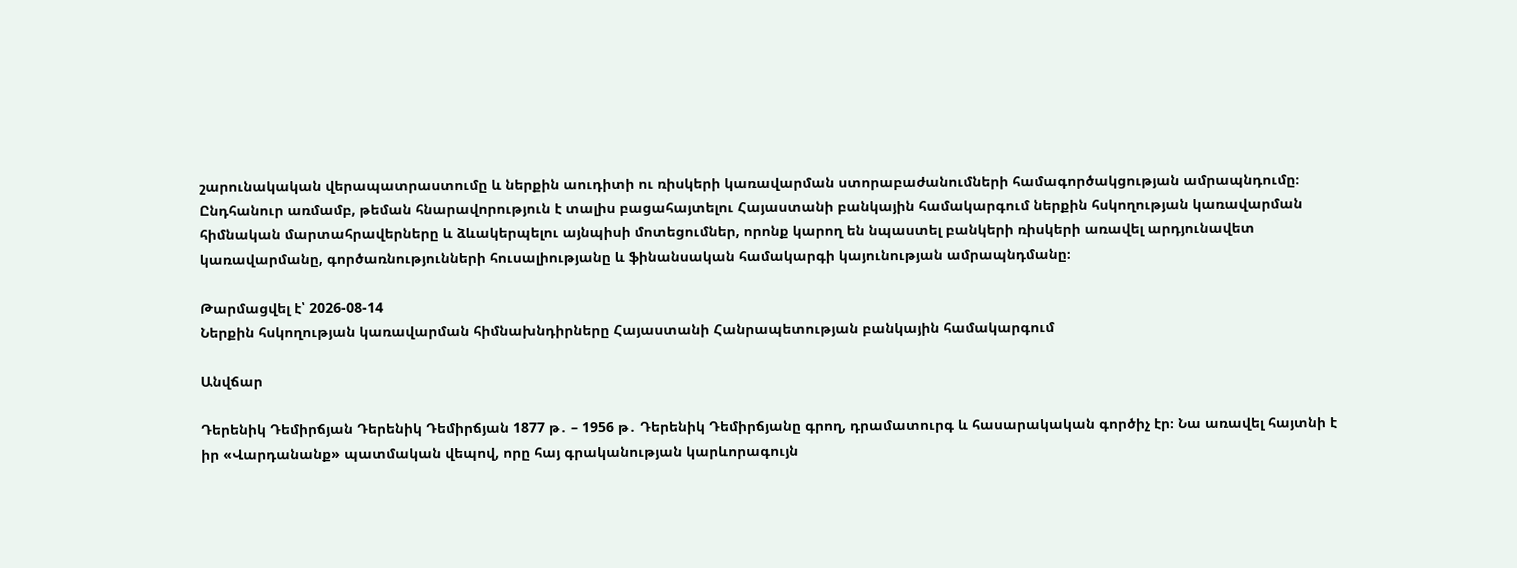շարունակական վերապատրաստումը և ներքին աուդիտի ու ռիսկերի կառավարման ստորաբաժանումների համագործակցության ամրապնդումը։ Ընդհանուր առմամբ, թեման հնարավորություն է տալիս բացահայտելու Հայաստանի բանկային համակարգում ներքին հսկողության կառավարման հիմնական մարտահրավերները և ձևակերպելու այնպիսի մոտեցումներ, որոնք կարող են նպաստել բանկերի ռիսկերի առավել արդյունավետ կառավարմանը, գործառնությունների հուսալիությանը և ֆինանսական համակարգի կայունության ամրապնդմանը։

Թարմացվել է՝ 2026-08-14
Ներքին հսկողության կառավարման հիմնախնդիրները Հայաստանի Հանրապետության բանկային համակարգում

Անվճար

Դերենիկ Դեմիրճյան Դերենիկ Դեմիրճյան 1877 թ․ – 1956 թ․ Դերենիկ Դեմիրճյանը գրող, դրամատուրգ և հասարակական գործիչ էր։ Նա առավել հայտնի է իր «Վարդանանք» պատմական վեպով, որը հայ գրականության կարևորագույն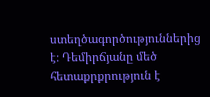ստեղծագործություններից է։ Դեմիրճյանը մեծ հետաքրքրություն է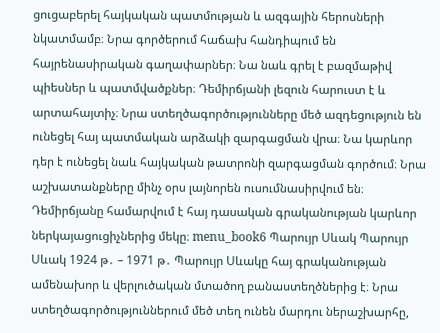ցուցաբերել հայկական պատմության և ազգային հերոսների նկատմամբ։ Նրա գործերում հաճախ հանդիպում են հայրենասիրական գաղափարներ։ Նա նաև գրել է բազմաթիվ պիեսներ և պատմվածքներ։ Դեմիրճյանի լեզուն հարուստ է և արտահայտիչ։ Նրա ստեղծագործությունները մեծ ազդեցություն են ունեցել հայ պատմական արձակի զարգացման վրա։ Նա կարևոր դեր է ունեցել նաև հայկական թատրոնի զարգացման գործում։ Նրա աշխատանքները մինչ օրս լայնորեն ուսումնասիրվում են։ Դեմիրճյանը համարվում է հայ դասական գրականության կարևոր ներկայացուցիչներից մեկը։ menu_book6 Պարույր Սևակ Պարույր Սևակ 1924 թ․ – 1971 թ․ Պարույր Սևակը հայ գրականության ամենախոր և վերլուծական մտածող բանաստեղծներից է։ Նրա ստեղծագործություններում մեծ տեղ ունեն մարդու ներաշխարհը,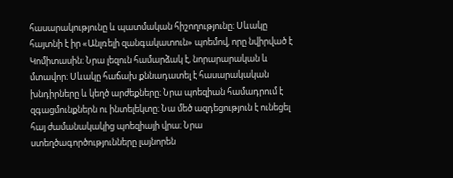հասարակությունը և պատմական հիշողությունը։ Սևակը հայտնի է իր «Անլռելի զանգակատուն» պոեմով, որը նվիրված է Կոմիտասին։ Նրա լեզուն համարձակ է, նորարարական և մտավոր։ Սևակը հաճախ քննադատել է հասարակական խնդիրները և կեղծ արժեքները։ Նրա պոեզիան համադրում է զգացմունքներն ու ինտելեկտը։ Նա մեծ ազդեցություն է ունեցել հայ ժամանակակից պոեզիայի վրա։ Նրա ստեղծագործությունները լայնորեն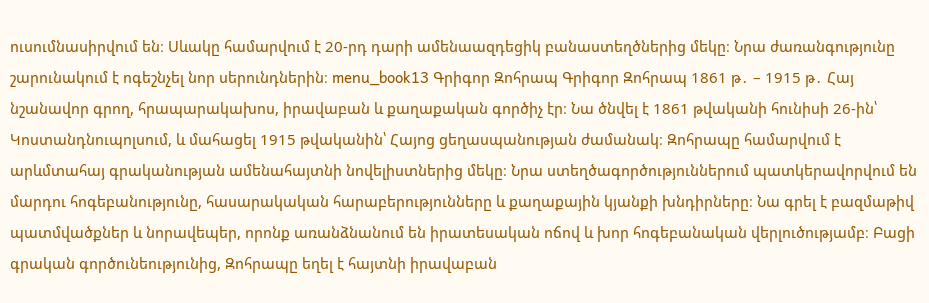ուսումնասիրվում են։ Սևակը համարվում է 20-րդ դարի ամենաազդեցիկ բանաստեղծներից մեկը։ Նրա ժառանգությունը շարունակում է ոգեշնչել նոր սերունդներին։ menu_book13 Գրիգոր Զոհրապ Գրիգոր Զոհրապ 1861 թ․ – 1915 թ․ Հայ նշանավոր գրող, հրապարակախոս, իրավաբան և քաղաքական գործիչ էր։ Նա ծնվել է 1861 թվականի հունիսի 26-ին՝ Կոստանդնուպոլսում, և մահացել 1915 թվականին՝ Հայոց ցեղասպանության ժամանակ։ Զոհրապը համարվում է արևմտահայ գրականության ամենահայտնի նովելիստներից մեկը։ Նրա ստեղծագործություններում պատկերավորվում են մարդու հոգեբանությունը, հասարակական հարաբերությունները և քաղաքային կյանքի խնդիրները։ Նա գրել է բազմաթիվ պատմվածքներ և նորավեպեր, որոնք առանձնանում են իրատեսական ոճով և խոր հոգեբանական վերլուծությամբ։ Բացի գրական գործունեությունից, Զոհրապը եղել է հայտնի իրավաբան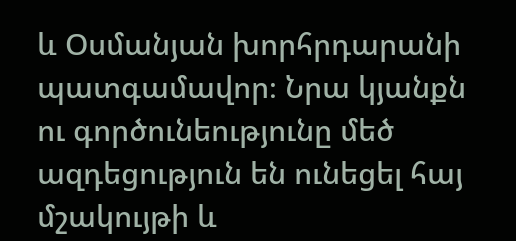և Օսմանյան խորհրդարանի պատգամավոր։ Նրա կյանքն ու գործունեությունը մեծ ազդեցություն են ունեցել հայ մշակույթի և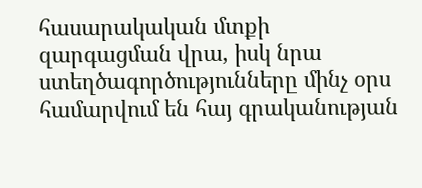հասարակական մտքի զարգացման վրա, իսկ նրա ստեղծագործությունները մինչ օրս համարվում են հայ գրականության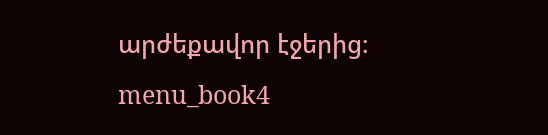արժեքավոր էջերից։ menu_book4